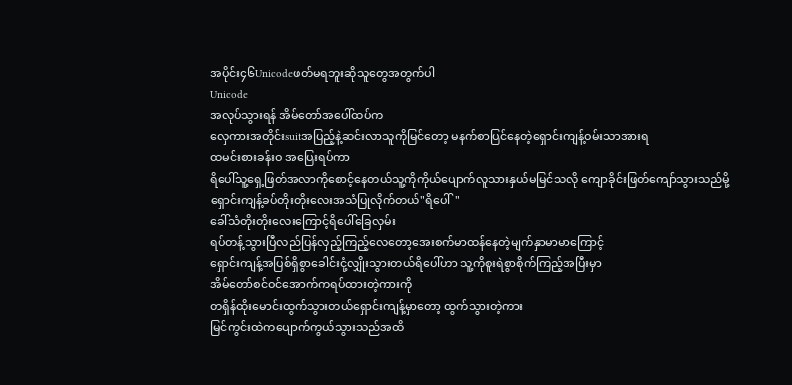အပိုင်း၄၆Unicodeဖတ်မရဘူးဆိုသူတွေအတွက်ပါ
Unicode
အလုပ်သွားရန် အိမ်တော်အပေါ်ထပ်က
လှေကားအတိုင်းsuitအပြည့်နဲ့ဆင်းလာသူကိုမြင်တော့ မနက်စာပြင်နေတဲ့ရှောင်းကျန့်ဝမ်းသာအားရ
ထမင်းစားခန်းဝ အပြေးရပ်ကာ
ရိပေါ်သူ့ရှေ့ဖြတ်အလာကိုစောင့်နေတယ်သူ့ကိုကိုယ်ပျောက်လူသားနှယ်မမြင်သလို ကျောခိုင်းဖြတ်ကျော်သွားသည်မို့
ရှောင်းကျန့်ခပ်တိုးတိုးလေးအသံပြုလိုက်တယ်"ရိပေါ်"
ခေါ်သံတိုးတိုးလေးကြောင့်ရိပေါ်ခြေလှမ်း
ရပ်တန့်သွားပြီလည်ပြန်လှည့်ကြည့်လေတော့အေးစက်မာထန်နေတဲ့မျက်နှာမာမာကြောင့်
ရှောင်းကျန့်အပြစ်ရှိစွာခေါင်းငုံ့လျှိုးသွားတယ်ရိပေါ်ဟာ သူ့ကိုစူးရဲစွာစိုက်ကြည့်အပြီးမှာ
အိမ်တော်စင်ဝင်အောက်ကရပ်ထားတဲ့ကားကို
တရှိန်ထိုးမောင်းထွက်သွားတယ်ရှောင်းကျန့်မှာတော့ ထွက်သွားတဲ့ကား
မြင်ကွင်းထဲကပျောက်ကွယ်သွားသည်အထိ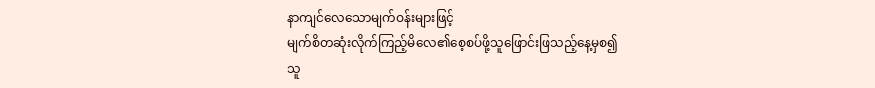နာကျင်လေသောမျက်ဝန်းများဖြင့်
မျက်စိတဆုံးလိုက်ကြည့်မိလေ၏စေ့စပ်ဖို့သူဖြောင်းဖြသည့်နေ့မှစ၍
သူ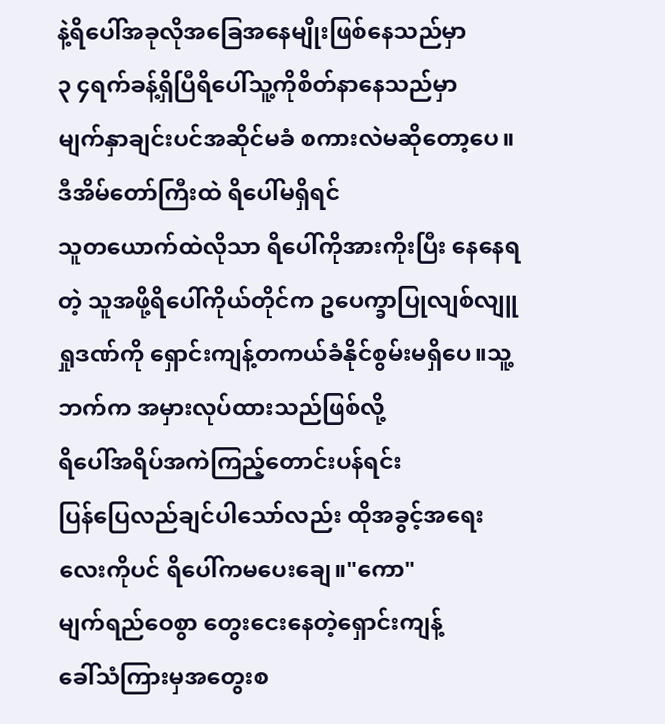နဲ့ရိပေါ်အခုလိုအခြေအနေမျိုးဖြစ်နေသည်မှာ
၃ ၄ရက်ခန့်ရှိပြီရိပေါ်သူ့ကိုစိတ်နာနေသည်မှာ
မျက်နှာချင်းပင်အဆိုင်မခံ စကားလဲမဆိုတော့ပေ။ဒီအိမ်တော်ကြီးထဲ ရိပေါ်မရှိရင်
သူတယောက်ထဲလိုသာ ရိပေါ်ကိုအားကိုးပြီး နေနေရတဲ့ သူအဖို့ရိပေါ်ကိုယ်တိုင်က ဥပေက္ခာပြုလျစ်လျူရှုဒဏ်ကို ရှောင်းကျန့်တကယ်ခံနိုင်စွမ်းမရှိပေ။သူ့ဘက်က အမှားလုပ်ထားသည်ဖြစ်လို့
ရိပေါ်အရိပ်အကဲကြည့်တောင်းပန်ရင်း
ပြန်ပြေလည်ချင်ပါသော်လည်း ထိုအခွင့်အရေးလေးကိုပင် ရိပေါ်ကမပေးချေ။"ကော"
မျက်ရည်ဝေစွာ တွေးငေးနေတဲ့ရှောင်းကျန့်
ခေါ်သံကြားမှအတွေးစ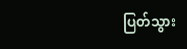ပြတ်သွား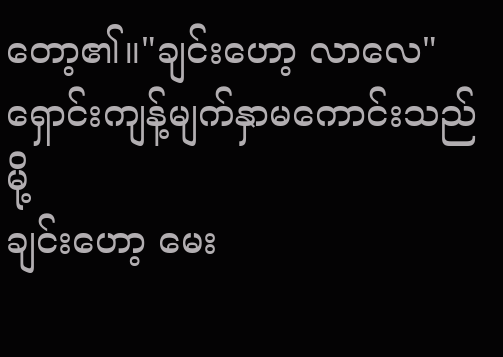တော့၏။"ချင်းဟော့ လာလေ"
ရှောင်းကျန့်မျက်နှာမကောင်းသည်မို့
ချင်းဟော့ မေး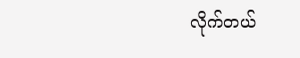လိုက်တယ်